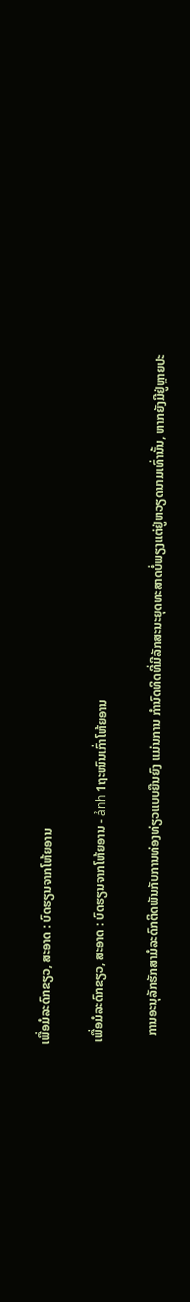ເພື່ອມໍລະດົກຂຽວ, ສະອາດ : ບົດຮຽນຈາກໂຫ້ຍອານ

 ເພື່ອມໍລະດົກຂຽວ, ສະອາດ : ບົດຮຽນຈາກໂຫ້ຍອານ - ảnh 1ຖະໜົນເກົ່າໂຫ້ຍອານ

   ການອະນຸລັກຮັກສາມໍລະດົກຕິດພັນກັບການທ່ອງທ່ຽວແບບຍືນຍົງ ແມ່ນການ ກຳນົດທິດທີ່ມີລັກສະນະຍຸດທະສາດບໍ່ພຽງແຕ່ຢູ່ຫວຽດນາມເທົ່ານັ້ນ, ຫາກຍັງມີຢູ່ຫຼາຍປະ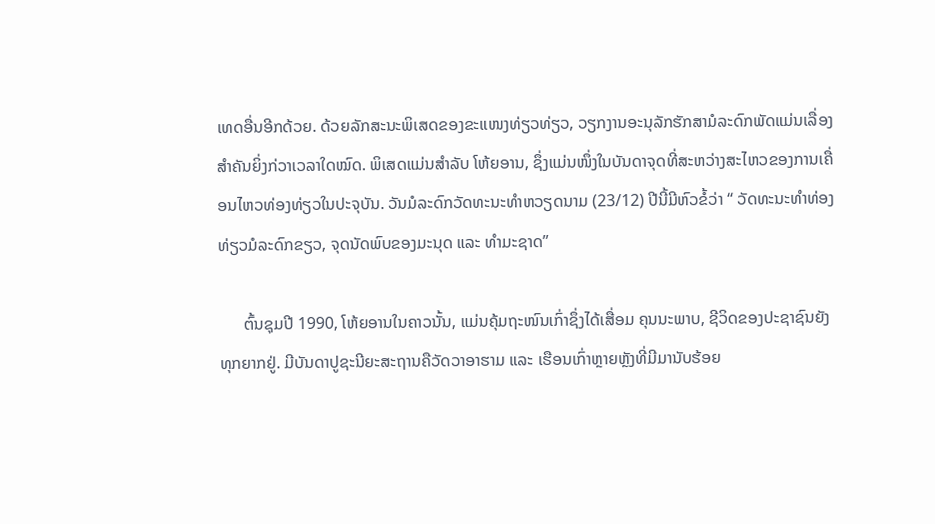ເທດອື່ນອີກດ້ວຍ. ດ້ວຍລັກສະນະພິເສດຂອງຂະແໜງທ່ຽວທ່ຽວ, ວຽກງານອະນຸລັກຮັກສາມໍລະດົກພັດແມ່ນເລື່ອງສຳຄັນຍິ່ງກ່ວາເວລາໃດໝົດ. ພິເສດແມ່ນສຳລັບ ໂຫ້ຍອານ, ຊຶ່ງແມ່ນໜຶ່ງໃນບັນດາຈຸດທີ່ສະຫວ່າງສະໄຫວຂອງການເຄື່ອນໄຫວທ່ອງທ່ຽວໃນປະຈຸບັນ. ວັນມໍລະດົກວັດທະນະທຳຫວຽດນາມ (23/12) ປີນີ້ມີຫົວຂໍ້ວ່າ “ ວັດທະນະທຳທ່ອງທ່ຽວມໍລະດົກຂຽວ, ຈຸດນັດພົບຂອງມະນຸດ ແລະ ທຳມະຊາດ”

      ຕົ້ນຊຸມປີ 1990, ໂຫ້ຍອານໃນຄາວນັ້ນ, ແມ່ນຄຸ້ມຖະໜົນເກົ່າຊຶ່ງໄດ້ເສື່ອມ ຄຸນນະພາບ, ຊີວິດຂອງປະຊາຊົນຍັງທຸກຍາກຢູ່. ມີບັນດາປູຊະນີຍະສະຖານຄືວັດວາອາຮາມ ແລະ ເຮືອນເກົ່າຫຼາຍຫຼັງທີ່ມີມານັບຮ້ອຍ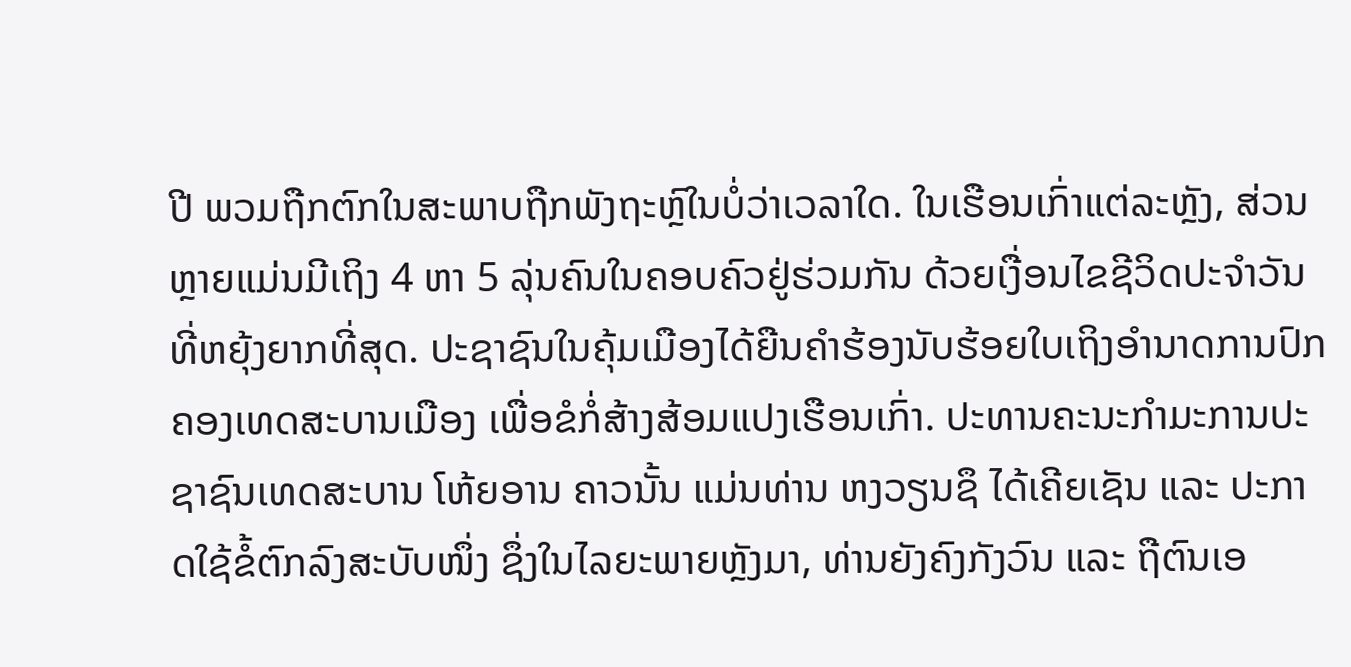ປີ ພວມຖືກຕົກໃນສະພາບຖືກພັງຖະຫຼົໃນບໍ່ວ່າເວລາໃດ. ໃນເຮືອນເກົ່າແຕ່ລະຫຼັງ, ສ່ວນຫຼາຍແມ່ນມີເຖິງ 4 ຫາ 5 ລຸ່ນຄົນໃນຄອບຄົວຢູ່ຮ່ວມກັນ ດ້ວຍເງື່ອນໄຂຊີວິດປະຈຳວັນທີ່ຫຍຸ້ງຍາກທີ່ສຸດ. ປະຊາຊົນໃນຄຸ້ມເມືອງໄດ້ຍືນຄຳຮ້ອງນັບຮ້ອຍໃບເຖິງອຳນາດການປົກຄອງເທດສະບານເມືອງ ເພື່ອຂໍກໍ່ສ້າງສ້ອມແປງເຮືອນເກົ່າ. ປະທານຄະນະກຳມະການປະຊາຊົນເທດສະບານ ໂຫ້ຍອານ ຄາວນັ້ນ ແມ່ນທ່ານ ຫງວຽນຊຶ ໄດ້ເຄີຍເຊັນ ແລະ ປະກາດໃຊ້ຂໍ້ຕົກລົງສະບັບໜຶ່ງ ຊຶ່ງໃນໄລຍະພາຍຫຼັງມາ, ທ່ານຍັງຄົງກັງວົນ ແລະ ຖືຕົນເອ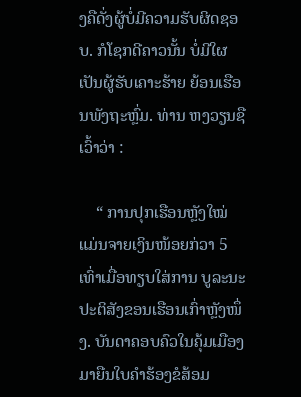ງຄືດັ່ງຜູ້ບໍ່ມີຄວາມຮັບຜິດຊອບ. ກໍໂຊກດີຄາວນັ້ນ ບໍ່ມີໃຜເປັນຜູ້ຮັບເຄາະຮ້າຍ ຍ້ອນເຮືອນພັງຖະຫຼົ່ມ. ທ່ານ ຫງວຽນຊື ເວົ້າວ່າ :

    “ ການປຸກເຮືອນຫຼັງໃໝ່ ແມ່ນຈາຍເງິນໜ້ອຍກ່ວາ 5 ເທົ່າເມື່ອທຽບໃສ່ການ ບູລະນະປະຕິສັງຂອນເຮືອນເກົ່າຫຼັງໜຶ່ງ. ບັນດາຄອບຄົວໃນຄຸ້ມເມືອງມາຍືນໃບຄຳຮ້ອງຂໍສ້ອມ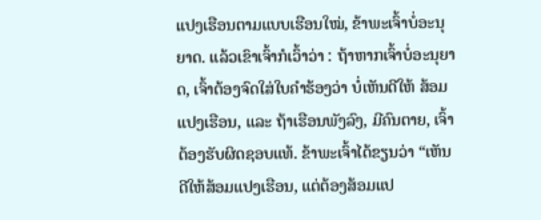ແປງເຮືອນຕາມແບບເຮືອນໃໝ່, ຂ້າພະເຈົ້າບໍ່ອະນຸຍາດ. ແລ້ວເຂົາເຈົ້າກໍເວົ້າວ່າ : ຖ້າຫາກເຈົ້າບໍ່ອະນຸຍາດ, ເຈົ້າຕ້ອງຈົດໃສ່ໃບຄຳຮ້ອງວ່າ ບໍ່ເຫັນດີໃຫ້ ສ້ອມແປງເຮືອນ, ແລະ ຖ້າເຮືອນພັງລົງ, ມີຄົນຕາຍ, ເຈົ້າຕ້ອງຮັບຜິດຊອບແທ້. ຂ້າພະເຈົ້າໄດ້ຂຽນວ່າ “ເຫັນດີໃຫ້ສ້ອມແປງເຮືອນ, ແຕ່ຕ້ອງສ້ອມແປ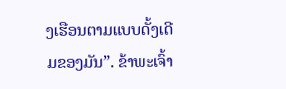ງເຮືອນຕາມແບບດັ້ງເດີມຂອງມັນ”. ຂ້າພະເຈົ້າ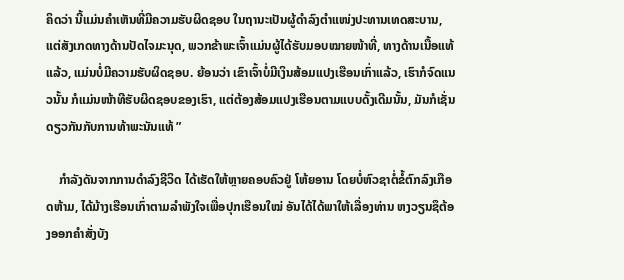ຄິດວ່າ ນີ້ແມ່ນຄຳເຫັນທີ່ມີຄວາມຮັບຜິດຊອບ ໃນຖານະເປັນຜູ້ດຳລົງຕຳແໜ່ງປະທານເທດສະບານ, ແຕ່ສັງເກດທາງດ້ານປັດໄຈມະນຸດ, ພວກຂ້າພະເຈົ້າແມ່ນຜູ້ໄດ້ຮັບມອບໝາຍໜ້າທີ່, ທາງດ້ານເນື້ອແທ້ແລ້ວ, ແມ່ນບໍ່ມີຄວາມຮັບຜິດຊອບ. ຍ້ອນວ່າ ເຂົາເຈົ້າບໍ່ມີເງິນສ້ອມແປງເຮືອນເກົ່າແລ້ວ, ເຮົາກໍຈົດແນວນັ້ນ ກໍແມ່ນໜ້າທີຮັບຜິດຊອບຂອງເຮົາ, ແຕ່ຕ້ອງສ້ອມແປງເຮືອນຕາມແບບດັ້ງເດີມນັ້ນ, ມັນກໍເຊັ່ນດຽວກັນກັບການທ້າພະນັນແທ້ ”

    ກຳລັງດັນຈາກການດຳລົງຊີວິດ ໄດ້ເຮັດໃຫ້ຫຼາຍຄອບຄົວຢູ່ ໂຫ້ຍອານ ໂດຍບໍ່ຫົວຊາຕໍ່ຂໍ້ຕົກລົງເກືອດຫ້າມ, ໄດ້ມ້າງເຮືອນເກົ່າຕາມລຳພັງໃຈເພື່ອປຸກເຮືອນໃໝ່ ອັນໄດ້ໄດ້ພາໃຫ້ເລື່ອງທ່ານ ຫງວຽນຊຶຕ້ອງອອກຄຳສັ່ງບັງ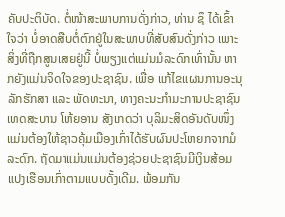ຄັບປະຕິບັດ. ຕໍ່ໜ້າສະພາບການດັ່ງກ່າວ, ທ່ານ ຊຶ ໄດ້ເຂົ້າໃຈວ່າ ບໍ່ອາດສືບຕໍ່ຕົກຢູ່ໃນສະພາບທີ່ສັບສົນດັ່ງກ່າວ ເພາະສິ່ງທີ່ຖືກສູນເສຍຢູ່ນີ້ ບໍ່ພຽງແຕ່ແມ່ນມໍລະດົກເທົ່ານັ້ນ ຫາກຍັງແມ່ນຈິດໃຈຂອງປະຊາຊົນ. ເພື່ອ ແກ້ໄຂແຜນການອະນຸລັກຮັກສາ ແລະ ພັດທະນາ, ທາງຄະນະກຳມະການປະຊາຊົນເທດສະບານ ໂຫ້ຍອານ ສັງເກດວ່າ ບຸລິມະສິດອັນດັບໜຶ່ງ ແມ່ນຕ້ອງໃຫ້ຊາວຄຸ້ມເມືອງເກົ່າໄດ້ຮັບຜົນປະໂຫຍກຈາກມໍລະດົກ. ຖັດມາແມ່ນແມ່ນຕ້ອງຊ່ວຍປະຊາຊົນມີເງິນສ້ອມແປງເຮືອນເກົ່າຕາມແບບດັ້ງເດີມ. ພ້ອມກັນ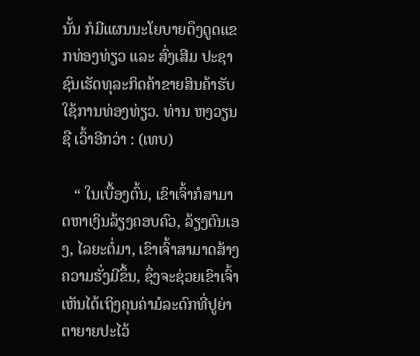ນັ້ນ ກໍມີແຜນນະໂຍບາຍດຶງດູດແຂກທ່ອງທ່ຽວ ແລະ ສົ່ງເສີມ ປະຊາຊົນເຮັດທຸລະກິດຄ້າຂາຍສິນຄ້າຮັບໃຊ້ການທ່ອງທ່ຽວ. ທ່ານ ຫງວຽນຊື ເວົ້າອີກວ່າ : (ເທບ)

   “ ໃນເບື້ອງຕົ້ນ, ເຂົາເຈົ້າກໍສາມາດຫາເງິນລ້ຽງຄອບຄົວ, ລ້ຽງຕົນເອງ, ໄລຍະຕໍ່ມາ, ເຂົາເຈົ້າສາມາດສ້າງຄວາມຮັ່ງມີຂຶ້ນ, ຊຶ່ງຈະຊ່ວຍເຂົາເຈົ້າເຫັນໄດ້ເຖິງຄຸນຄ່າມໍລະດົກທີ່ປູຍ່າຕາຍາຍປະໄວ້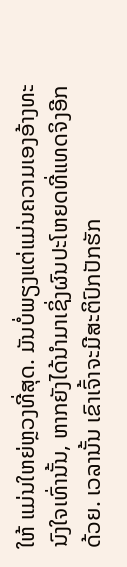ໃຫ້ ແມ່ນໃຫຍ່ຫຼວງທີ່ສຸດ. ມັນບໍ່ພຽງແຕ່ແມ່ນຄວາມເອງອ້າງທະນົງໃຈເທົ່ານັ້ນ, ຫາກຍັງໄດ້ນຳມາເຊິ່ງຜົນປະໂຫຍດທີ່ແທດຈິງອີກດ້ວຍ. ເວລານັ້ນ ເຂົາເຈົ້າຈະມີສະຕິປົກປັກຮັກ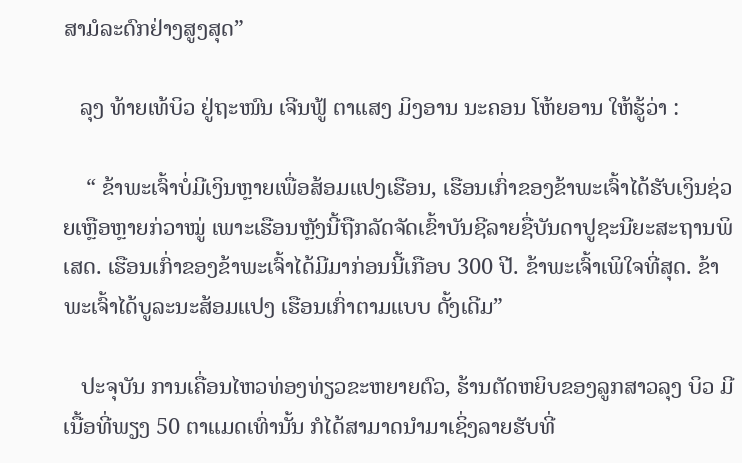ສາມໍລະດົກຢ່າງສູງສຸດ”

   ລຸງ ທ້າຍເທ້ບິວ ຢູ່ຖະໜົນ ເຈີນຟູ້ ຕາແສງ ມິງອານ ນະຄອນ ໂຫ້ຍອານ ໃຫ້ຮູ້ວ່າ :

    “ ຂ້າພະເຈົ້າບໍ່ມີເງິນຫຼາຍເພື່ອສ້ອມແປງເຮືອນ, ເຮືອນເກົ່າຂອງຂ້າພະເຈົ້າໄດ້ຮັບເງິນຊ່ວຍເຫຼືອຫຼາຍກ່ວາໝູ່ ເພາະເຮືອນຫຼັງນີ້ຖືກລັດຈັດເຂົ້າບັນຊີລາຍຊື່ບັນດາປູຊະນີຍະສະຖານພິເສດ. ເຮືອນເກົ່າຂອງຂ້າພະເຈົ້າໄດ້ມີມາກ່ອນນີ້ເກືອບ 300 ປີ. ຂ້າພະເຈົ້າເພິໃຈທີ່ສຸດ. ຂ້າພະເຈົ້າໄດ້ບູລະນະສ້ອມແປງ ເຮືອນເກົ່າຕາມແບບ ດັ້ງເດີມ”

   ປະຈຸບັນ ການເຄື່ອນໄຫວທ່ອງທ່ຽວຂະຫຍາຍຕົວ, ຮ້ານຕັດຫຍິບຂອງລູກສາວລຸງ ບິວ ມີເນື້ອທີ່ພຽງ 50 ຕາແມດເທົ່ານັ້ນ ກໍໄດ້ສາມາດນຳມາເຊິ່ງລາຍຮັບທີ່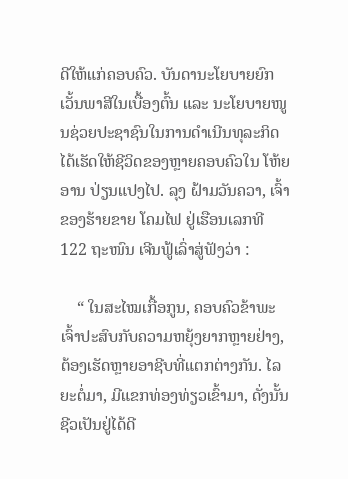ດີໃຫ້ແກ່ຄອບຄົວ. ບັນດານະໂຍບາຍຍົກເວັ້ນພາສີໃນເບື້ອງຕົ້ນ ແລະ ນະໂຍບາຍໜູນຊ່ວຍປະຊາຊົນໃນການດຳເນີນທຸລະກິດ ໄດ້ເຮັດໃຫ້ຊີວິດຂອງຫຼາຍຄອບຄົວໃນ ໂຫ້ຍອານ ປ່ຽນແປງໄປ. ລຸງ ຝ້າມວັນຄວາ, ເຈົ້າຂອງຮ້າຍຂາຍ ໂຄມໄຟ ຢູ່ເຮືອນເລກທີ 122 ຖະໜົນ ເຈີນຟູ້ເລົ່າສູ່ຟັງວ່າ :

    “ ໃນສະໄໝເກື້ອກູນ, ຄອບຄົວຂ້າພະເຈົ້າປະສົບກັບຄວາມຫຍຸ້ງຍາກຫຼາຍຢ່າງ, ຕ້ອງເຮັດຫຼາຍອາຊີບທີ່ແຕກຕ່າງກັນ. ໄລຍະຕໍ່ມາ, ມີແຂກທ່ອງທ່ຽວເຂົ້າມາ, ດັ່ງນັ້ນຊີວເປັນຢູ່ໄດ້ດີ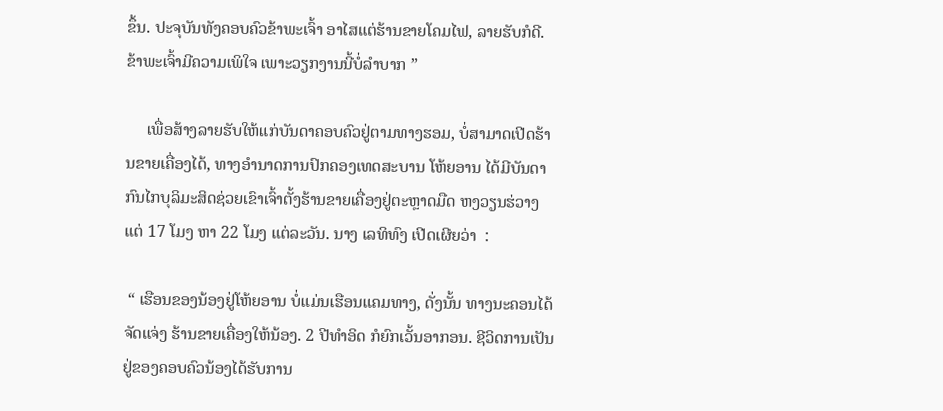ຂຶ້ນ. ປະຈຸບັນທັງຄອບຄົວຂ້າພະເຈົ້າ ອາໄສແຕ່ຮ້ານຂາຍໂຄມໄຟ, ລາຍຮັບກໍດີ. ຂ້າພະເຈົ້າມີຄວາມເພິໃຈ ເພາະວຽກງານນີ້ບໍ່ລຳບາກ ”

     ເພື່ອສ້າງລາຍຮັບໃຫ້ແກ່ບັນດາຄອບຄົວຢູ່ຕາມທາງຮອມ, ບໍ່ສາມາດເປີດຮ້ານຂາຍເຄື່ອງໄດ້, ທາງອຳນາດການປົກຄອງເທດສະບານ ໂຫ້ຍອານ ໄດ້ມີບັນດາກົນໄກບຸລິມະສິດຊ່ວຍເຂົາເຈົ້າຕັ້ງຮ້ານຂາຍເຄື່ອງຢູ່ຕະຫຼາດມືດ ຫງວຽນຮ່ວາງ ແຕ່ 17 ໂມງ ຫາ 22 ໂມງ ແຕ່ລະວັນ. ນາງ ເລທິທົງ ເປີດເຜີຍວ່າ  :

 “ ເຮືອນຂອງນ້ອງຢູ່ໂຫ້ຍອານ ບໍ່ແມ່ນເຮືອນແຄມທາງ, ດັ່ງນັ້ນ ທາງນະຄອນໄດ້ຈັດແຈ່ງ ຮ້ານຂາຍເຄື່ອງໃຫ້ນ້ອງ. 2 ປີທຳອິດ ກໍຍົກເວັ້ນອາກອນ. ຊີວິດການເປັນຢູ່ຂອງຄອບຄົວນ້ອງໄດ້ຮັບການ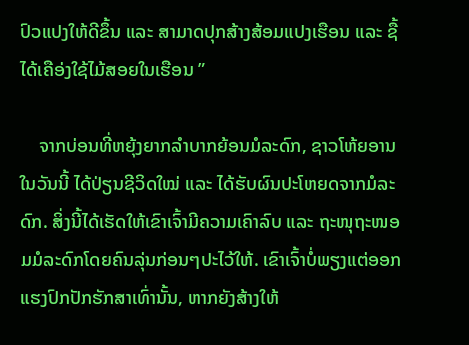ປົວແປງໃຫ້ດີຂຶ້ນ ແລະ ສາມາດປຸກສ້າງສ້ອມແປງເຮືອນ ແລະ ຊື້ໄດ້ເຄືອ່ງໃຊ້ໄມ້ສອຍໃນເຮືອນ ”

    ຈາກບ່ອນທີ່ຫຍຸ້ງຍາກລຳບາກຍ້ອນມໍລະດົກ, ຊາວໂຫ້ຍອານໃນວັນນີ້ ໄດ້ປ່ຽນຊີວິດໃໝ່ ແລະ ໄດ້ຮັບຜົນປະໂຫຍດຈາກມໍລະດົກ. ສິ່ງນີ້ໄດ້ເຮັດໃຫ້ເຂົາເຈົ້າມີຄວາມເຄົາລົບ ແລະ ຖະໜຸຖະໜອມມໍລະດົກໂດຍຄົນລຸ່ນກ່ອນໆປະໄວ້ໃຫ້. ເຂົາເຈົ້າບໍ່ພຽງແຕ່ອອກແຮງປົກປັກຮັກສາເທົ່ານັ້ນ, ຫາກຍັງສ້າງໃຫ້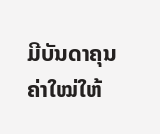ມີບັນດາຄຸນຄ່າໃໝ່ໃຫ້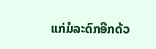ແກ່ມໍລະດົກອີກດ້ວ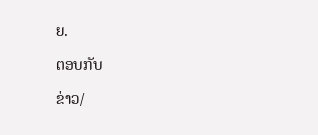ຍ.

ຕອບກັບ

ຂ່າວ/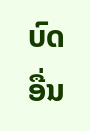ບົດອື່ນ